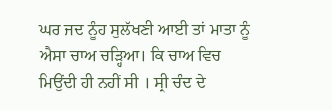ਘਰ ਜਦ ਨੂੰਹ ਸੁਲੱਖਣੀ ਆਈ ਤਾਂ ਮਾਤਾ ਨੂੰ ਐਸਾ ਚਾਅ ਚੜ੍ਹਿਆ। ਕਿ ਚਾਅ ਵਿਚ ਮਿਉਂਦੀ ਹੀ ਨਹੀਂ ਸੀ । ਸ੍ਰੀ ਚੰਦ ਦੇ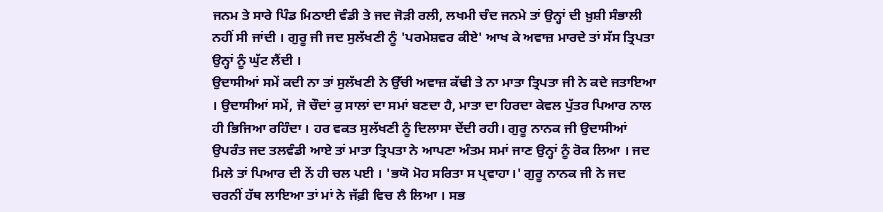ਜਨਮ ਤੇ ਸਾਰੇ ਪਿੰਡ ਮਿਠਾਈ ਵੰਡੀ ਤੇ ਜਦ ਜੋੜੀ ਰਲੀ, ਲਖਮੀ ਚੰਦ ਜਨਮੇ ਤਾਂ ਉਨ੍ਹਾਂ ਦੀ ਖ਼ੁਸ਼ੀ ਸੰਭਾਲੀ ਨਹੀਂ ਸੀ ਜਾਂਦੀ । ਗੁਰੂ ਜੀ ਜਦ ਸੁਲੱਖਣੀ ਨੂੰ 'ਪਰਮੇਸ਼ਵਰ ਕੀਏ' ਆਖ ਕੇ ਅਵਾਜ਼ ਮਾਰਦੇ ਤਾਂ ਸੱਸ ਤ੍ਰਿਪਤਾ ਉਨ੍ਹਾਂ ਨੂੰ ਘੁੱਟ ਲੈਂਦੀ ।
ਉਦਾਸੀਆਂ ਸਮੇਂ ਕਦੀ ਨਾ ਤਾਂ ਸੁਲੱਖਣੀ ਨੇ ਉੱਚੀ ਅਵਾਜ਼ ਕੱਢੀ ਤੇ ਨਾ ਮਾਤਾ ਤ੍ਰਿਪਤਾ ਜੀ ਨੇ ਕਦੇ ਜਤਾਇਆ । ਉਦਾਸੀਆਂ ਸਮੇਂ, ਜੋ ਚੌਦਾਂ ਕੁ ਸਾਲਾਂ ਦਾ ਸਮਾਂ ਬਣਦਾ ਹੈ, ਮਾਤਾ ਦਾ ਹਿਰਦਾ ਕੇਵਲ ਪੁੱਤਰ ਪਿਆਰ ਨਾਲ ਹੀ ਭਿਜਿਆ ਰਹਿੰਦਾ । ਹਰ ਵਕਤ ਸੁਲੱਖਣੀ ਨੂੰ ਦਿਲਾਸਾ ਦੇਂਦੀ ਰਹੀ। ਗੁਰੂ ਨਾਨਕ ਜੀ ਉਦਾਸੀਆਂ ਉਪਰੰਤ ਜਦ ਤਲਵੰਡੀ ਆਏ ਤਾਂ ਮਾਤਾ ਤ੍ਰਿਪਤਾ ਨੇ ਆਪਣਾ ਅੰਤਮ ਸਮਾਂ ਜਾਣ ਉਨ੍ਹਾਂ ਨੂੰ ਰੋਕ ਲਿਆ । ਜਦ ਮਿਲੇ ਤਾਂ ਪਿਆਰ ਦੀ ਨੇਂ ਹੀ ਚਲ ਪਈ । 'ਭਯੋ ਮੋਹ ਸਰਿਤਾ ਸ ਪ੍ਰਵਾਹਾ।' ਗੁਰੂ ਨਾਨਕ ਜੀ ਨੇ ਜਦ ਚਰਨੀਂ ਹੱਥ ਲਾਇਆ ਤਾਂ ਮਾਂ ਨੇ ਜੱਫ਼ੀ ਵਿਚ ਲੈ ਲਿਆ । ਸਭ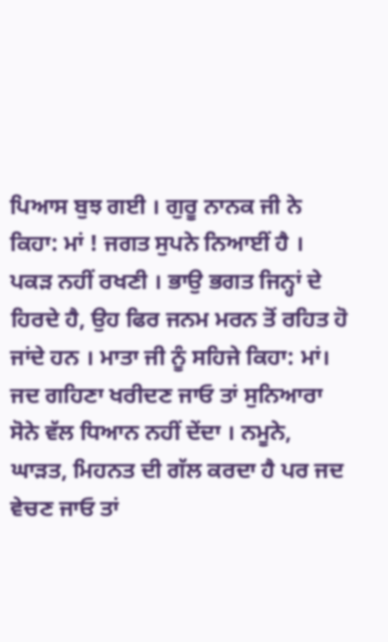ਪਿਆਸ ਬੁਝ ਗਈ । ਗੁਰੂ ਨਾਨਕ ਜੀ ਨੇ ਕਿਹਾ: ਮਾਂ ! ਜਗਤ ਸੁਪਨੇ ਨਿਆਈਂ ਹੈ । ਪਕੜ ਨਹੀਂ ਰਖਣੀ । ਭਾਉ ਭਗਤ ਜਿਨ੍ਹਾਂ ਦੇ ਹਿਰਦੇ ਹੈ, ਉਹ ਫਿਰ ਜਨਮ ਮਰਨ ਤੋਂ ਰਹਿਤ ਹੋ ਜਾਂਦੇ ਹਨ । ਮਾਤਾ ਜੀ ਨੂੰ ਸਹਿਜੇ ਕਿਹਾ: ਮਾਂ। ਜਦ ਗਹਿਣਾ ਖਰੀਦਣ ਜਾਓ ਤਾਂ ਸੁਨਿਆਰਾ ਸੋਨੇ ਵੱਲ ਧਿਆਨ ਨਹੀਂ ਦੇਂਦਾ । ਨਮੂਨੇ, ਘਾੜਤ, ਮਿਹਨਤ ਦੀ ਗੱਲ ਕਰਦਾ ਹੈ ਪਰ ਜਦ ਵੇਚਣ ਜਾਓ ਤਾਂ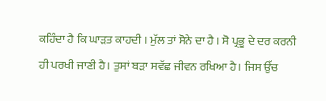ਕਹਿੰਦਾ ਹੈ ਕਿ ਘਾੜਤ ਕਾਹਦੀ । ਮੁੱਲ ਤਾਂ ਸੋਨੇ ਦਾ ਹੈ । ਸੋ ਪ੍ਰਭੂ ਦੇ ਦਰ ਕਰਨੀ ਹੀ ਪਰਖੀ ਜਾਣੀ ਹੈ। ਤੁਸਾਂ ਬੜਾ ਸਵੱਛ ਜੀਵਨ ਰਖਿਆ ਹੈ। ਜਿਸ ਉੱਚ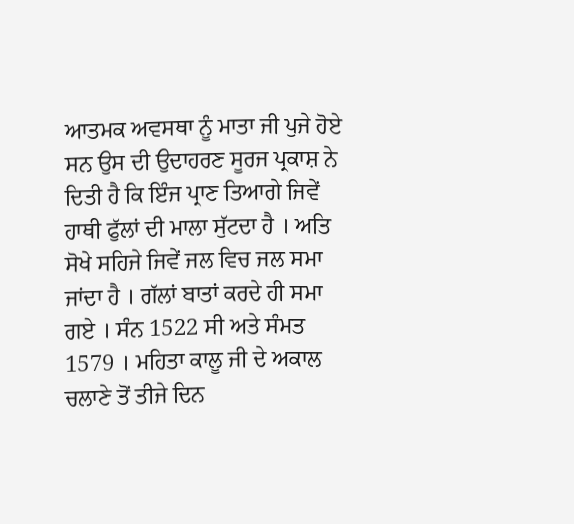ਆਤਮਕ ਅਵਸਥਾ ਨੂੰ ਮਾਤਾ ਜੀ ਪੁਜੇ ਹੋਏ ਸਨ ਉਸ ਦੀ ਉਦਾਹਰਣ ਸੂਰਜ ਪ੍ਰਕਾਸ਼ ਨੇ ਦਿਤੀ ਹੈ ਕਿ ਇੰਜ ਪ੍ਰਾਣ ਤਿਆਗੇ ਜਿਵੇਂ ਹਾਥੀ ਫੁੱਲਾਂ ਦੀ ਮਾਲਾ ਸੁੱਟਦਾ ਹੈ । ਅਤਿ ਸੋਖੇ ਸਹਿਜੇ ਜਿਵੇਂ ਜਲ ਵਿਚ ਜਲ ਸਮਾ ਜਾਂਦਾ ਹੈ । ਗੱਲਾਂ ਬਾਤਾਂ ਕਰਦੇ ਹੀ ਸਮਾ ਗਏ । ਸੰਨ 1522 ਸੀ ਅਤੇ ਸੰਮਤ 1579 । ਮਹਿਤਾ ਕਾਲੂ ਜੀ ਦੇ ਅਕਾਲ ਚਲਾਣੇ ਤੋਂ ਤੀਜੇ ਦਿਨ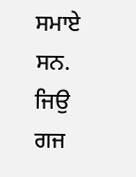ਸਮਾਏ ਸਨ.
ਜਿਉ ਗਜ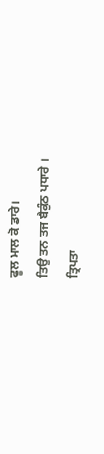ਫੂਲ ਮਾਲ ਕੋ ਡਾਰੇ।
ਤਿਉ ਤਨ ਤਜ ਬੈਕੁੰਠ ਪਧਾਰੇ ।
ਤ੍ਰਿਪਤਾ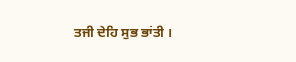ਤਜੀ ਦੇਹਿ ਸੁਭ ਭਾਂਤੀ ।